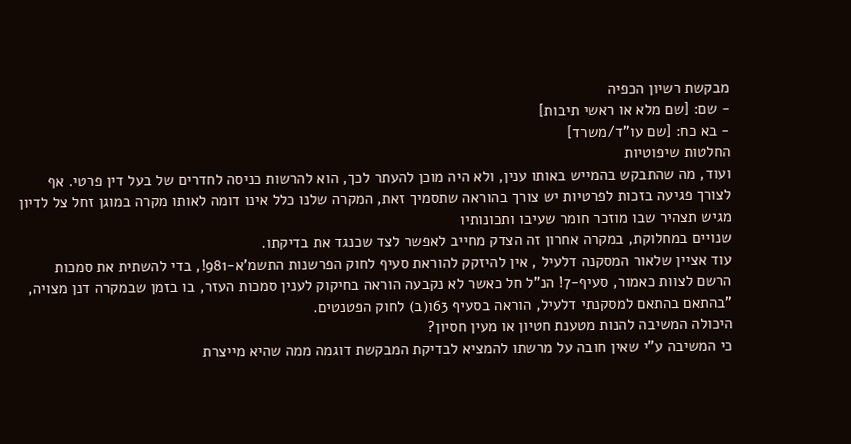מבקשת רשיון הכפיה
- שם: [שם מלא או ראשי תיבות]
- בא כח: [שם עו"ד/משרד]
החלטות שיפוטיות
ועוד, מה שהתבקש בהמייש באותו ענין, ולא היה מוכן להעתר לכך, הוא להרשות כניסה לחדרים של בעל דין פרטי. אף לצורך פגיעה בזכות לפרטיות יש צורך בהוראה שתסמיך זאת, המקרה שלנו כלל אינו דומה לאותו מקרה במוגן זחל צל לדיון מגיש תצהיר שבו מוזכר חומר שעיבו ותכונותיו
שנויים במחלוקת, במקרה אחרון זה הצדק מחייב לאפשר לצד שכנגד את בדיקתו.
עוד אציין שלאור המסקנה דלעיל , אין להיזקק להוראת סעיף לחוק הפרשנות התשמ'א-981!, בדי להשתית את סמכות הרשם לצוות כאמור, סעיף-7! הנ"ל חל כאשר לא נקבעה הוראה בחיקוק לענין סמכות העזר, בו בזמן שבמקרה דנן מצויה,
"בהתאם בהתאם למסקנתי דלעיל, הוראה בסעיף 63ו(ב) לחוק הפטנטים.
היכולה המשיבה להנות מטענת חטיון או מעין חסיון?
כי המשיבה ע"י שאין חובה על מרשתו להמציא לבדיקת המבקשת דוגמה ממה שהיא מייצרת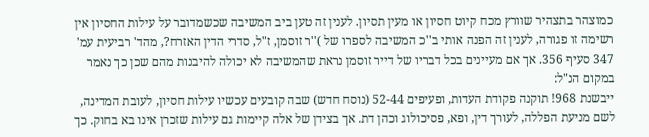כמוצהר בתצהיר שוורץ מכח קיוט חסיון או מעין תסיון. לענין זה טען ביב המשיבה שכשמדובר על עילות החסיון אין רשימה זו פגורה, לענין זה הפנה אותי ב''כ המשיבה לספרו של )''ר זוסמן, ז"ל, סדרי הדין האזרח?, מהד' רביעית עמ' 347 סעיף 356. אך אם מעיינים בכל דבריו של דייר זוסמן נראת שהמשיבה לא יכולה להיבנות מהם שכן כך נאמר במקום הנ"ל:
ייבשנת 968! תוקנה פקודת העדות, ופעיפים 52-44 (נוסח חדש) שבה קובעים עכשיו עילות חסיון, לעובת המדינה, לשם מניעת הפללה, לעורך דין, ופא, פסיכולוג וכהן דת. אך בצידן של אלה קיימות גם עילות שזכרן אינו בא בחוק. כך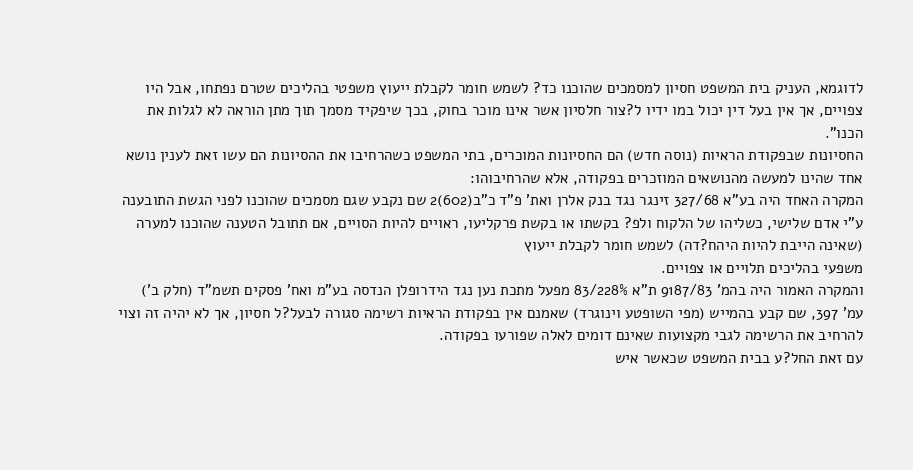לדוגמא, העניק בית המשפט חסיון למסמכים שהוכנו כד? לשמש חומר לקבלת ייעוץ משפטי בהליכים שטרם נפתחו, אבל היו צפויים, אך אין בעל דין יכול במו ידיו ל?צור חלסיון אשר אינו מוכר בחוק, בכך שיפקיד מסמך תוך מתן הוראה לא לגלות את
הכנו".
החסיונות שבפקודת הראיות (נוסה חדש) הם החסיונות המוכרים, בתי המשפט כשהרחיבו את ההסיונות הם עשו זאת לענין נושא אחד שהינו למעשה מהנושאים המוזכרים בפקודה, אלא שהרחיבוהו:
המקרה האחד היה בע"א 327/68 זינגר נגד בנק אלרן ואת' פ"ד כ"ב(602)2 שם נקבע שגם מסמכים שהוכנו לפני הגשת התובענה ע"י אדם שלישי, כשליהו של הלקוח ולפ? בקשתו או בקשת פרקליעו, ראויים להיות הסויים, אם תתובל הטענה שהוכנו למערה (שאינה הייבת להיות היהח?דה) לשמש חומר לקבלת ייעוץ
משפעי בהליכים תלויים או צפויים.
והמקרה האמור היה בהמ' 9187/83 ת"א 228%/83 מפעל מתכת נען נגד הידרופלן הנדסה בע"מ ואח' פסקים תשמ"ד (חלק ב') עמ' 397, שם קבע בהמייש (מפי השופטע וינוגרד) שאמנם אין בפקודת הראיות רשימה סגורה לבעל?ל חסיון, אך לא יהיה זה וצוי להרחיב את הרשימה לגבי מקצועות שאינם דומים לאלה שפורעו בפקודה.
עם זאת החל?ע בבית המשפט שכאשר איש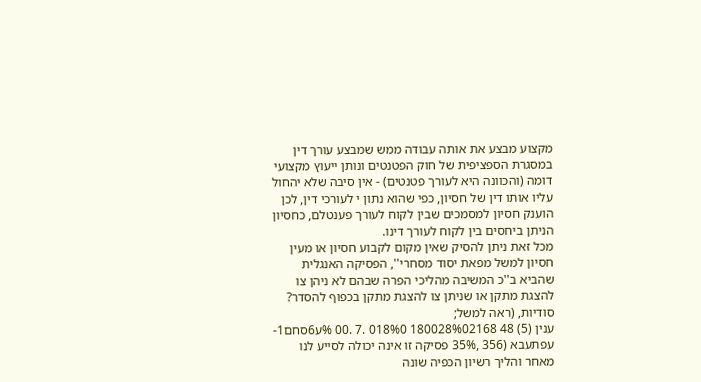מקצוע מבצע את אותה עבודה ממש שמבצע עורך דין במסגרת הספציפית של חוק הפטנטים ונותן ייעוץ מקצועי דומה (והכוונה היא לעורך פטנטים) - אין סיבה שלא יהחול עליו אותו דין של חסיון, כפי שהוא נתון י לעורכי דין, לכן הוענק חסיון למסמכים שבין לקוח לעורך פענטלם, כחסיון הניתן ביחסים בין לקוח לעורך דינו.
מכל זאת ניתן להסיק שאין מקום לקבוע חסיון או מעין חסיון למשל מפאת יסוד מסחרי'', הפסיקה האנגלית שהביא ב''כ המשיבה מהליכי הפרה שבהם לא ניהן צו להצגת מתקן או שניתן צו להצגת מתקן בכפוף להסדר? סודיות, (ראה למשל;
ענין (5) 48 180028%02168 018%0 .7 .00 %ע6סחם1-עפתעבא (356 ,35% פסיקה זו אינה יכולה לסייע לנו מאחר והליך רשיון הכפיה שונה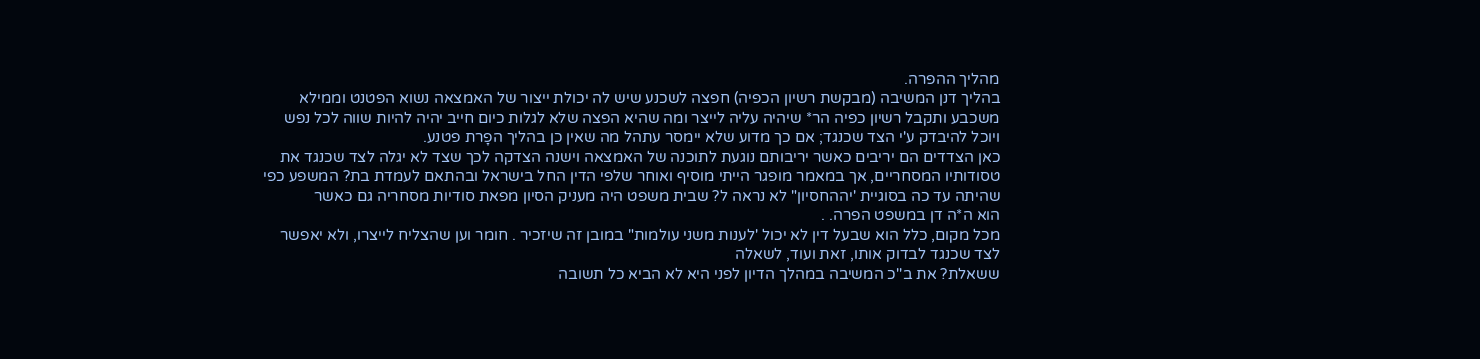מהליך ההפרה.
בהליך דנן המשיבה (מבקשת רשיון הכפיה) חפצה לשכנע שיש לה יכולת ייצור של האמצאה נשוא הפטנט וממילא משכבע ותקבל רשיון כפיה הר* שיהיה עליה לייצר ומה שהיא הפצה שלא לגלות כיום חייב יהיה להיות שווה לכל נפש ויוכל להיבדק ע'י הצד שכנגד; אם כך מדוע שלא יימסר עתהל מה שאין כן בהליך הפָרת פטנע.
כאן הצדדים הם יריבים כאשר יריבותם נוגעת לתוכנה של האמצאה וישנה הצדקה לכך שצד לא יגלה לצד שכנגד את טסודותיו המסחריים, אך במאמר מופגר הייתי מוסיף ואוחר שלפי הדין החל בישראל ובהתאם לעמדת בת? המשפע כפי שהיתה עד כה בסוגיית 'יההחסיון" לא נראה ל? שבית משפט היה מעניק הסיון מפאת סודיות מסחריה גם כאשר
הוא ה*ה דן במשפט הפרה. .
מכל מקום, כלל הוא שבעל דין לא יכול 'לענות משני עולמות" במובן זה שיזכיר . חומר וען שהצליח לייצרו, ולא יאפשר לצד שכנגד לבדוק אותו, זאת ועוד, לשאלה
ששאלת? את ב''כ המשיבה במהלך הדיון לפני היא לא הביא כל תשובה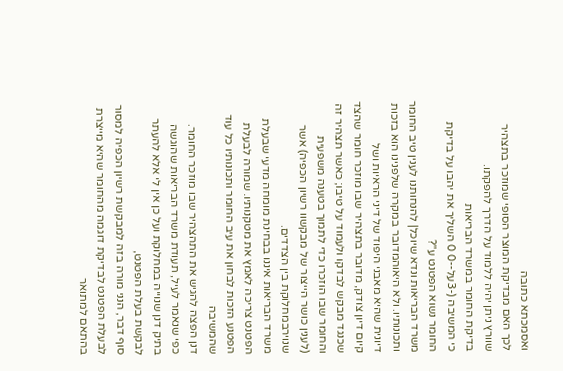ואסמכתא כתובה
לכך האם מבדיקת המוצר הסופי שמוזכר בתצהיר שוורץ ניתן יהיה ללמוד על הדרך להפקתו.
בדיקת החומר במשרד הבריאות
כי המשיבה (-3על--0 0 השליך את יהבו על בדיקת החומר נשוא הפטנט ע"?
משרד הבריאות ונדא שיוכל| להנחותנו לענין טיב החומר ותכונותיו. ולא היאוהמדובר במקרה שלפנינו הוא בזכות דיונית שהיא מאבני היפוד של דיני הראיות ושל
קיום דיון צודק, מדובר בתצהיר שבו מוזכר חומר שהצד שכנגד מבקש לבדקו ולעמוד על טיבו; כאשר תצהיר זה והחומר שבו הוזכרו כדי לתמוך בטענה משפעית
(לענין כושר הייצור של מבקשוו רשיון הכפיה) אשר שנוירבמחלוקת בין הצדדים.
משרד הבריאות איננו בבחינת מומחה מדעי שבעלת הפטנט צריכה לאמץ את מטקנותיו. שמורה לבעלת הפטנע הזכות לבחון את עיב החומר ותכונותיו כל עוד שהמשיבה
דנן הפצה להגיש את התהצהיר שבו מוזכר החומר.
כפי שנאמר לעיל, תעודת משרד הבריאות שהוגשה בתיק דנן שנוייה במחלוקת ועל כן אין לי אלא להעתר לבקשת בעלת הפטנט,
סוף דבר, הנני מורה בזה למבקשת רשיון הכפיה למסור לבעלת הפטנט לבדיקת דוגמה מהחומר שהיא מייצרת בהתאם למתואר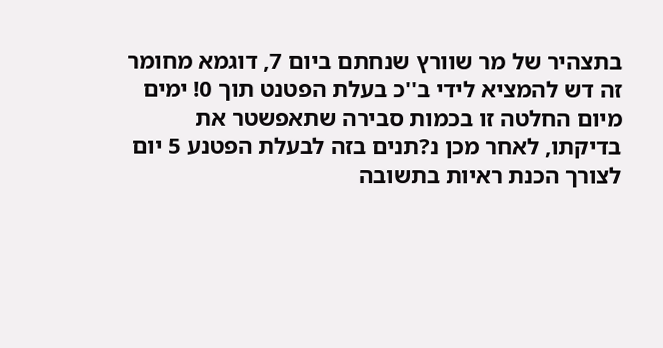בתצהיר של מר שוורץ שנחתם ביום 7, דוגמא מחומר זה דש להמציא לידי ב''כ בעלת הפטנט תוך 0! ימים מיום החלטה זו בכמות סבירה שתאפשטר את בדיקתו, לאחר מכן נ?תנים בזה לבעלת הפטנע 5 יום לצורך הכנת ראיות בתשובה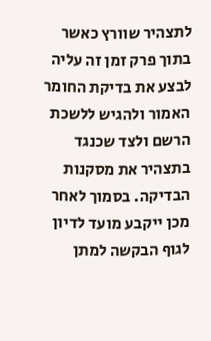לתצהיר שוורץ כאשר בתוך פרק זמן זה עליה לבצע את בדיקת החומר האמור ולהגיש ללשכת הרשם ולצד שכנגד בתצהיר את מסקנות הבדיקה. בסמוך לאחר מכן ייקבע מועד לדיון לגוף הבקשה למתן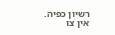רשיון כפיה.
אין צו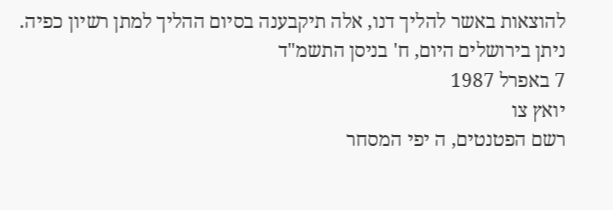להוצאות באשר להליך דנו, אלה תיקבענה בסיום ההליך למתן רשיון כפיה.
ניתן בירושלים היום, ח' בניסן התשמ"ד
7 באפרל 1987
יואץ צו
רשם הפטנטים, ה יפי המסחר